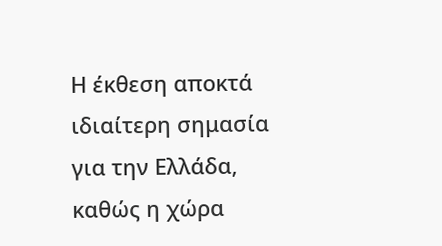Η έκθεση αποκτά ιδιαίτερη σημασία για την Ελλάδα, καθώς η χώρα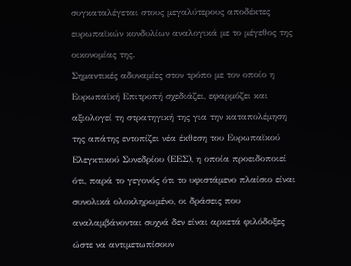συγκαταλέγεται στους μεγαλύτερους αποδέκτες ευρωπαϊκών κονδυλίων αναλογικά με το μέγεθος της οικονομίας της.
Σημαντικές αδυναμίες στον τρόπο με τον οποίο η Ευρωπαϊκή Επιτροπή σχεδιάζει, εφαρμόζει και αξιολογεί τη στρατηγική της για την καταπολέμηση της απάτης εντοπίζει νέα έκθεση του Ευρωπαϊκού Ελεγκτικού Συνεδρίου (ΕΕΣ), η οποία προειδοποιεί ότι, παρά το γεγονός ότι το υφιστάμενο πλαίσιο είναι συνολικά ολοκληρωμένο, οι δράσεις που αναλαμβάνονται συχνά δεν είναι αρκετά φιλόδοξες ώστε να αντιμετωπίσουν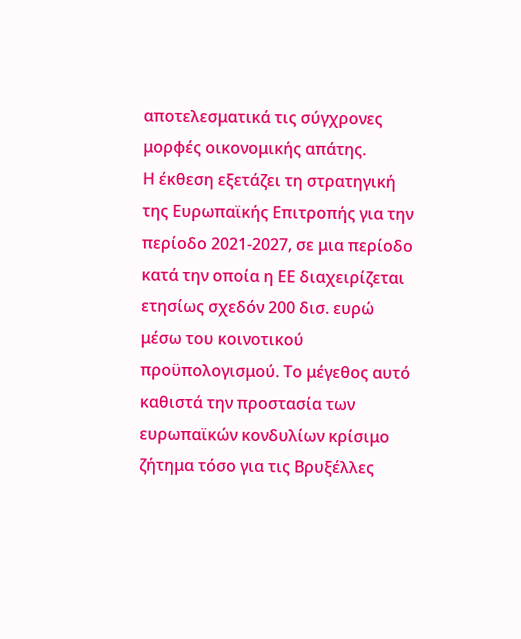αποτελεσματικά τις σύγχρονες μορφές οικονομικής απάτης.
Η έκθεση εξετάζει τη στρατηγική της Ευρωπαϊκής Επιτροπής για την περίοδο 2021-2027, σε μια περίοδο κατά την οποία η ΕΕ διαχειρίζεται ετησίως σχεδόν 200 δισ. ευρώ μέσω του κοινοτικού προϋπολογισμού. Το μέγεθος αυτό καθιστά την προστασία των ευρωπαϊκών κονδυλίων κρίσιμο ζήτημα τόσο για τις Βρυξέλλες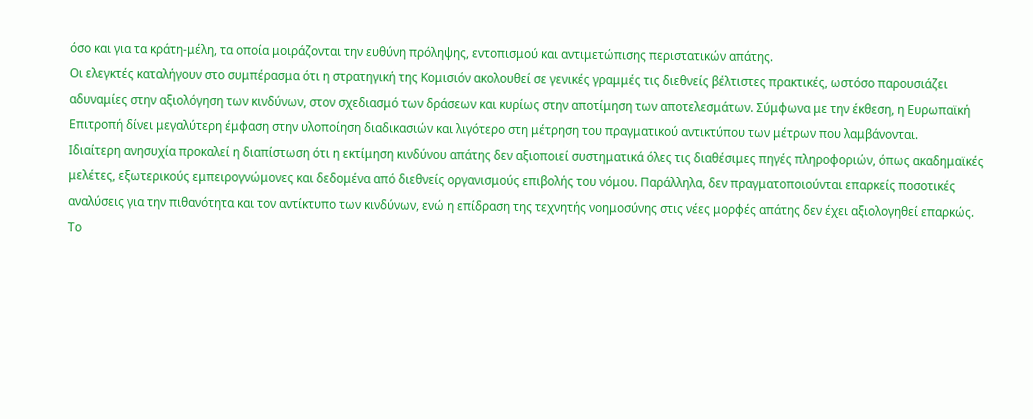όσο και για τα κράτη-μέλη, τα οποία μοιράζονται την ευθύνη πρόληψης, εντοπισμού και αντιμετώπισης περιστατικών απάτης.
Οι ελεγκτές καταλήγουν στο συμπέρασμα ότι η στρατηγική της Κομισιόν ακολουθεί σε γενικές γραμμές τις διεθνείς βέλτιστες πρακτικές, ωστόσο παρουσιάζει αδυναμίες στην αξιολόγηση των κινδύνων, στον σχεδιασμό των δράσεων και κυρίως στην αποτίμηση των αποτελεσμάτων. Σύμφωνα με την έκθεση, η Ευρωπαϊκή Επιτροπή δίνει μεγαλύτερη έμφαση στην υλοποίηση διαδικασιών και λιγότερο στη μέτρηση του πραγματικού αντικτύπου των μέτρων που λαμβάνονται.
Ιδιαίτερη ανησυχία προκαλεί η διαπίστωση ότι η εκτίμηση κινδύνου απάτης δεν αξιοποιεί συστηματικά όλες τις διαθέσιμες πηγές πληροφοριών, όπως ακαδημαϊκές μελέτες, εξωτερικούς εμπειρογνώμονες και δεδομένα από διεθνείς οργανισμούς επιβολής του νόμου. Παράλληλα, δεν πραγματοποιούνται επαρκείς ποσοτικές αναλύσεις για την πιθανότητα και τον αντίκτυπο των κινδύνων, ενώ η επίδραση της τεχνητής νοημοσύνης στις νέες μορφές απάτης δεν έχει αξιολογηθεί επαρκώς.
Το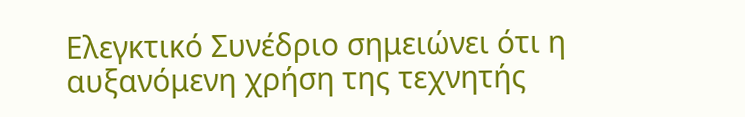Ελεγκτικό Συνέδριο σημειώνει ότι η αυξανόμενη χρήση της τεχνητής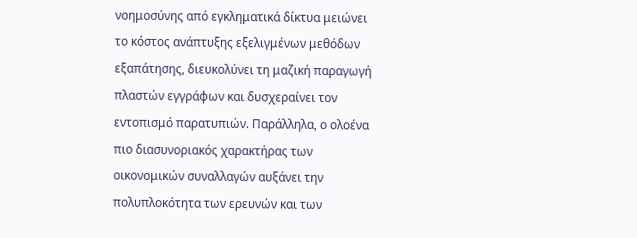νοημοσύνης από εγκληματικά δίκτυα μειώνει το κόστος ανάπτυξης εξελιγμένων μεθόδων εξαπάτησης, διευκολύνει τη μαζική παραγωγή πλαστών εγγράφων και δυσχεραίνει τον εντοπισμό παρατυπιών. Παράλληλα, ο ολοένα πιο διασυνοριακός χαρακτήρας των οικονομικών συναλλαγών αυξάνει την πολυπλοκότητα των ερευνών και των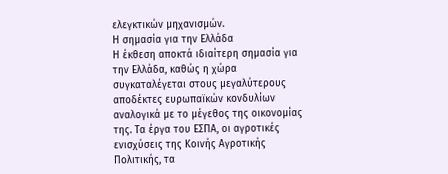ελεγκτικών μηχανισμών.
Η σημασία για την Ελλάδα
Η έκθεση αποκτά ιδιαίτερη σημασία για την Ελλάδα, καθώς η χώρα συγκαταλέγεται στους μεγαλύτερους αποδέκτες ευρωπαϊκών κονδυλίων αναλογικά με το μέγεθος της οικονομίας της. Τα έργα του ΕΣΠΑ, οι αγροτικές ενισχύσεις της Κοινής Αγροτικής Πολιτικής, τα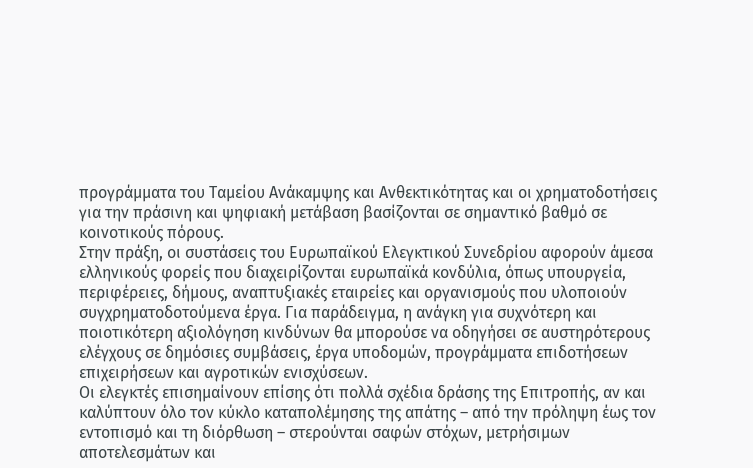προγράμματα του Ταμείου Ανάκαμψης και Ανθεκτικότητας και οι χρηματοδοτήσεις για την πράσινη και ψηφιακή μετάβαση βασίζονται σε σημαντικό βαθμό σε κοινοτικούς πόρους.
Στην πράξη, οι συστάσεις του Ευρωπαϊκού Ελεγκτικού Συνεδρίου αφορούν άμεσα ελληνικούς φορείς που διαχειρίζονται ευρωπαϊκά κονδύλια, όπως υπουργεία, περιφέρειες, δήμους, αναπτυξιακές εταιρείες και οργανισμούς που υλοποιούν συγχρηματοδοτούμενα έργα. Για παράδειγμα, η ανάγκη για συχνότερη και ποιοτικότερη αξιολόγηση κινδύνων θα μπορούσε να οδηγήσει σε αυστηρότερους ελέγχους σε δημόσιες συμβάσεις, έργα υποδομών, προγράμματα επιδοτήσεων επιχειρήσεων και αγροτικών ενισχύσεων.
Οι ελεγκτές επισημαίνουν επίσης ότι πολλά σχέδια δράσης της Επιτροπής, αν και καλύπτουν όλο τον κύκλο καταπολέμησης της απάτης – από την πρόληψη έως τον εντοπισμό και τη διόρθωση – στερούνται σαφών στόχων, μετρήσιμων αποτελεσμάτων και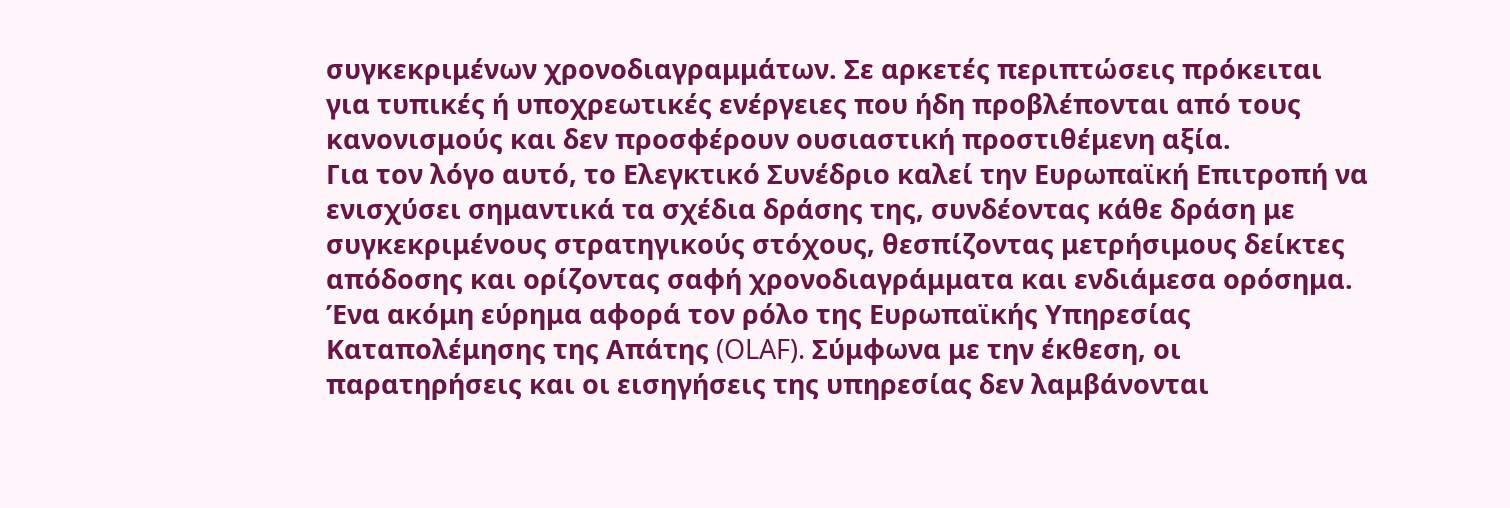συγκεκριμένων χρονοδιαγραμμάτων. Σε αρκετές περιπτώσεις πρόκειται για τυπικές ή υποχρεωτικές ενέργειες που ήδη προβλέπονται από τους κανονισμούς και δεν προσφέρουν ουσιαστική προστιθέμενη αξία.
Για τον λόγο αυτό, το Ελεγκτικό Συνέδριο καλεί την Ευρωπαϊκή Επιτροπή να ενισχύσει σημαντικά τα σχέδια δράσης της, συνδέοντας κάθε δράση με συγκεκριμένους στρατηγικούς στόχους, θεσπίζοντας μετρήσιμους δείκτες απόδοσης και ορίζοντας σαφή χρονοδιαγράμματα και ενδιάμεσα ορόσημα.
Ένα ακόμη εύρημα αφορά τον ρόλο της Ευρωπαϊκής Υπηρεσίας Καταπολέμησης της Απάτης (OLAF). Σύμφωνα με την έκθεση, οι παρατηρήσεις και οι εισηγήσεις της υπηρεσίας δεν λαμβάνονται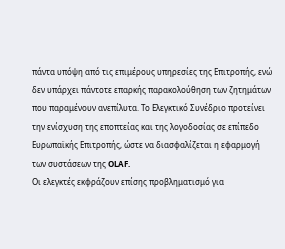πάντα υπόψη από τις επιμέρους υπηρεσίες της Επιτροπής, ενώ δεν υπάρχει πάντοτε επαρκής παρακολούθηση των ζητημάτων που παραμένουν ανεπίλυτα. Το Ελεγκτικό Συνέδριο προτείνει την ενίσχυση της εποπτείας και της λογοδοσίας σε επίπεδο Ευρωπαϊκής Επιτροπής, ώστε να διασφαλίζεται η εφαρμογή των συστάσεων της OLAF.
Οι ελεγκτές εκφράζουν επίσης προβληματισμό για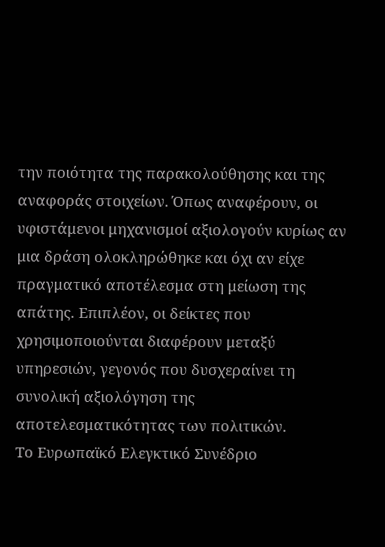την ποιότητα της παρακολούθησης και της αναφοράς στοιχείων. Όπως αναφέρουν, οι υφιστάμενοι μηχανισμοί αξιολογούν κυρίως αν μια δράση ολοκληρώθηκε και όχι αν είχε πραγματικό αποτέλεσμα στη μείωση της απάτης. Επιπλέον, οι δείκτες που χρησιμοποιούνται διαφέρουν μεταξύ υπηρεσιών, γεγονός που δυσχεραίνει τη συνολική αξιολόγηση της αποτελεσματικότητας των πολιτικών.
Το Ευρωπαϊκό Ελεγκτικό Συνέδριο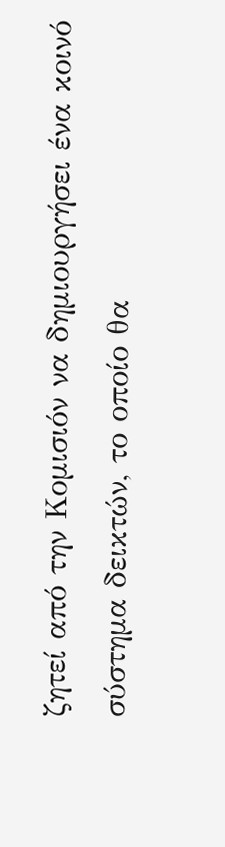ζητεί από την Κομισιόν να δημιουργήσει ένα κοινό σύστημα δεικτών, το οποίο θα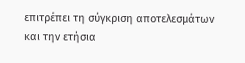επιτρέπει τη σύγκριση αποτελεσμάτων και την ετήσια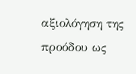αξιολόγηση της προόδου ως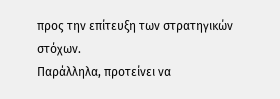προς την επίτευξη των στρατηγικών στόχων.
Παράλληλα, προτείνει να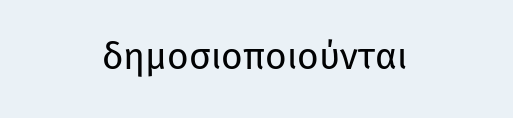δημοσιοποιούνται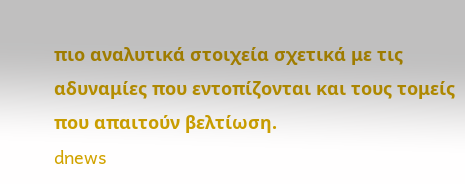πιο αναλυτικά στοιχεία σχετικά με τις αδυναμίες που εντοπίζονται και τους τομείς που απαιτούν βελτίωση.
dnews